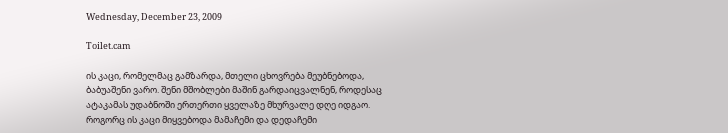Wednesday, December 23, 2009

Toilet.cam

ის კაცი, რომელმაც გამზარდა, მთელი ცხოვრება მეუბნებოდა, ბაბუაშენი ვარო. შენი მშობლები მაშინ გარდაიცვალნენ, როდესაც ატაკამას უდაბნოში ერთერთი ყველაზე მხურვალე დღე იდგაო. როგორც ის კაცი მიყვებოდა მამაჩემი და დედაჩემი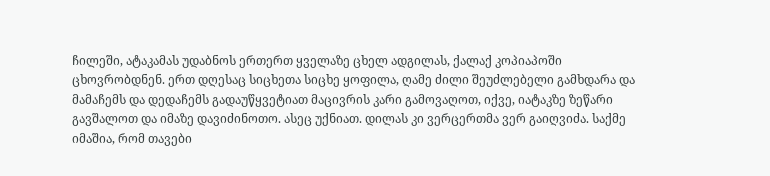ჩილეში, ატაკამას უდაბნოს ერთერთ ყველაზე ცხელ ადგილას, ქალაქ კოპიაპოში ცხოვრობდნენ. ერთ დღესაც სიცხეთა სიცხე ყოფილა, ღამე ძილი შეუძლებელი გამხდარა და მამაჩემს და დედაჩემს გადაუწყვეტიათ მაცივრის კარი გამოვაღოთ, იქვე, იატაკზე ზეწარი გავშალოთ და იმაზე დავიძინოთო. ასეც უქნიათ. დილას კი ვერცერთმა ვერ გაიღვიძა. საქმე იმაშია, რომ თავები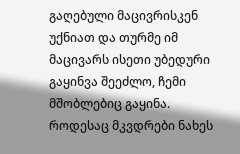გაღებული მაცივრისკენ უქნიათ და თურმე იმ მაცივარს ისეთი უბედური გაყინვა შეეძლო, ჩემი მშობლებიც გაყინა. როდესაც მკვდრები ნახეს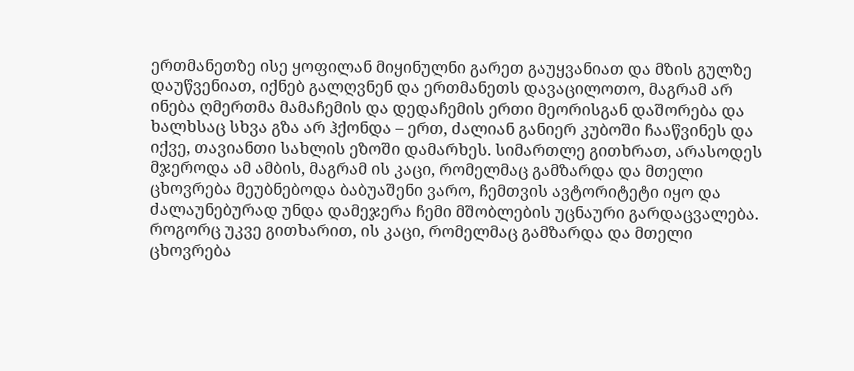ერთმანეთზე ისე ყოფილან მიყინულნი გარეთ გაუყვანიათ და მზის გულზე დაუწვენიათ, იქნებ გალღვნენ და ერთმანეთს დავაცილოთო, მაგრამ არ ინება ღმერთმა მამაჩემის და დედაჩემის ერთი მეორისგან დაშორება და ხალხსაც სხვა გზა არ ჰქონდა – ერთ, ძალიან განიერ კუბოში ჩააწვინეს და იქვე, თავიანთი სახლის ეზოში დამარხეს. სიმართლე გითხრათ, არასოდეს მჯეროდა ამ ამბის, მაგრამ ის კაცი, რომელმაც გამზარდა და მთელი ცხოვრება მეუბნებოდა ბაბუაშენი ვარო, ჩემთვის ავტორიტეტი იყო და ძალაუნებურად უნდა დამეჯერა ჩემი მშობლების უცნაური გარდაცვალება. როგორც უკვე გითხარით, ის კაცი, რომელმაც გამზარდა და მთელი ცხოვრება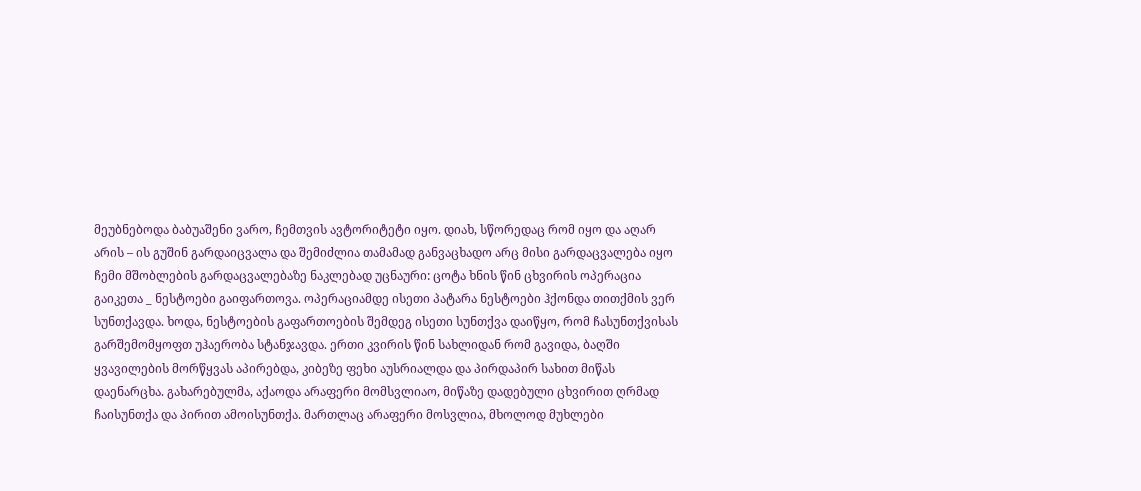მეუბნებოდა ბაბუაშენი ვარო, ჩემთვის ავტორიტეტი იყო. დიახ, სწორედაც რომ იყო და აღარ არის – ის გუშინ გარდაიცვალა და შემიძლია თამამად განვაცხადო არც მისი გარდაცვალება იყო ჩემი მშობლების გარდაცვალებაზე ნაკლებად უცნაური: ცოტა ხნის წინ ცხვირის ოპერაცია გაიკეთა _ ნესტოები გაიფართოვა. ოპერაციამდე ისეთი პატარა ნესტოები ჰქონდა თითქმის ვერ სუნთქავდა. ხოდა, ნესტოების გაფართოების შემდეგ ისეთი სუნთქვა დაიწყო, რომ ჩასუნთქვისას გარშემომყოფთ უჰაერობა სტანჯავდა. ერთი კვირის წინ სახლიდან რომ გავიდა, ბაღში ყვავილების მორწყვას აპირებდა, კიბეზე ფეხი აუსრიალდა და პირდაპირ სახით მიწას დაენარცხა. გახარებულმა, აქაოდა არაფერი მომსვლიაო, მიწაზე დადებული ცხვირით ღრმად ჩაისუნთქა და პირით ამოისუნთქა. მართლაც არაფერი მოსვლია, მხოლოდ მუხლები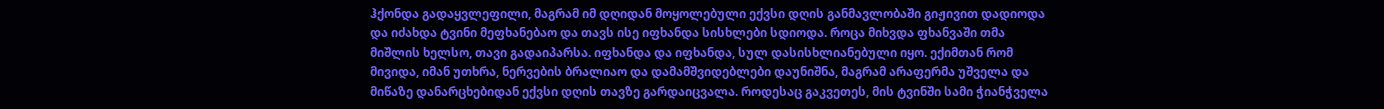ჰქონდა გადაყვლეფილი, მაგრამ იმ დღიდან მოყოლებული ექვსი დღის განმავლობაში გიჟივით დადიოდა და იძახდა ტვინი მეფხანებაო და თავს ისე იფხანდა სისხლები სდიოდა. როცა მიხვდა ფხანვაში თმა მიშლის ხელსო, თავი გადაიპარსა. იფხანდა და იფხანდა, სულ დასისხლიანებული იყო. ექიმთან რომ მივიდა, იმან უთხრა, ნერვების ბრალიაო და დამამშვიდებლები დაუნიშნა, მაგრამ არაფერმა უშველა და მიწაზე დანარცხებიდან ექვსი დღის თავზე გარდაიცვალა. როდესაც გაკვეთეს, მის ტვინში სამი ჭიანჭველა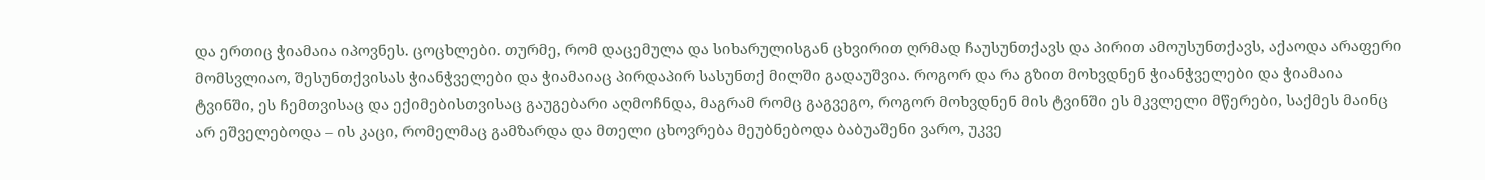და ერთიც ჭიამაია იპოვნეს. ცოცხლები. თურმე, რომ დაცემულა და სიხარულისგან ცხვირით ღრმად ჩაუსუნთქავს და პირით ამოუსუნთქავს, აქაოდა არაფერი მომსვლიაო, შესუნთქვისას ჭიანჭველები და ჭიამაიაც პირდაპირ სასუნთქ მილში გადაუშვია. როგორ და რა გზით მოხვდნენ ჭიანჭველები და ჭიამაია ტვინში, ეს ჩემთვისაც და ექიმებისთვისაც გაუგებარი აღმოჩნდა, მაგრამ რომც გაგვეგო, როგორ მოხვდნენ მის ტვინში ეს მკვლელი მწერები, საქმეს მაინც არ ეშველებოდა – ის კაცი, რომელმაც გამზარდა და მთელი ცხოვრება მეუბნებოდა ბაბუაშენი ვარო, უკვე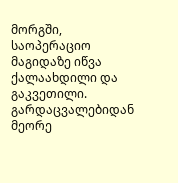მორგში, საოპერაციო მაგიდაზე იწვა ქალაახდილი და გაკვეთილი. გარდაცვალებიდან მეორე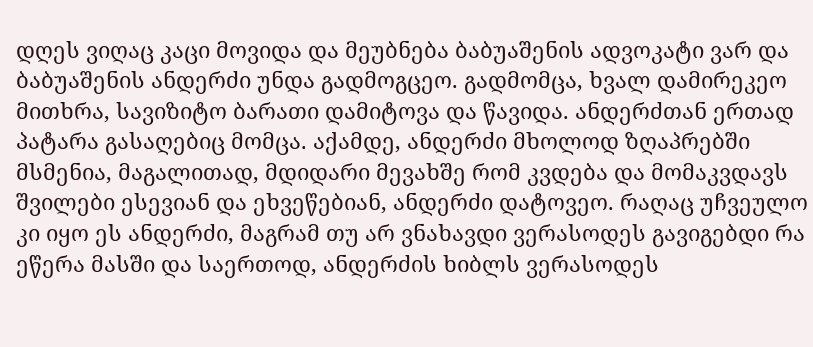დღეს ვიღაც კაცი მოვიდა და მეუბნება ბაბუაშენის ადვოკატი ვარ და ბაბუაშენის ანდერძი უნდა გადმოგცეო. გადმომცა, ხვალ დამირეკეო მითხრა, სავიზიტო ბარათი დამიტოვა და წავიდა. ანდერძთან ერთად პატარა გასაღებიც მომცა. აქამდე, ანდერძი მხოლოდ ზღაპრებში მსმენია, მაგალითად, მდიდარი მევახშე რომ კვდება და მომაკვდავს შვილები ესევიან და ეხვეწებიან, ანდერძი დატოვეო. რაღაც უჩვეულო კი იყო ეს ანდერძი, მაგრამ თუ არ ვნახავდი ვერასოდეს გავიგებდი რა ეწერა მასში და საერთოდ, ანდერძის ხიბლს ვერასოდეს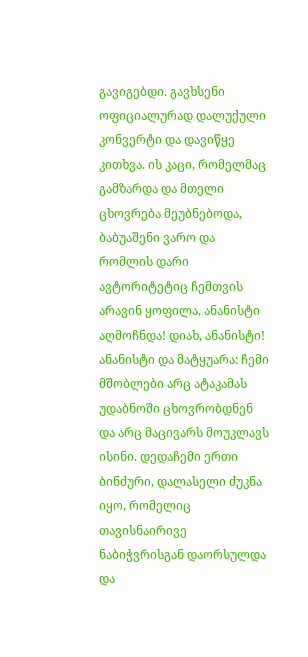გავიგებდი. გავხსენი ოფიციალურად დალუქული კონვერტი და დავიწყე კითხვა. ის კაცი, რომელმაც გამზარდა და მთელი ცხოვრება მეუბნებოდა, ბაბუაშენი ვარო და რომლის დარი ავტორიტეტიც ჩემთვის არავინ ყოფილა, ანანისტი აღმოჩნდა! დიახ, ანანისტი! ანანისტი და მატყუარა: ჩემი მშობლები არც ატაკამას უდაბნოში ცხოვრობდნენ და არც მაცივარს მოუკლავს ისინი. დედაჩემი ერთი ბინძური, დალასელი ძუკნა იყო, რომელიც თავისნაირივე ნაბიჭვრისგან დაორსულდა და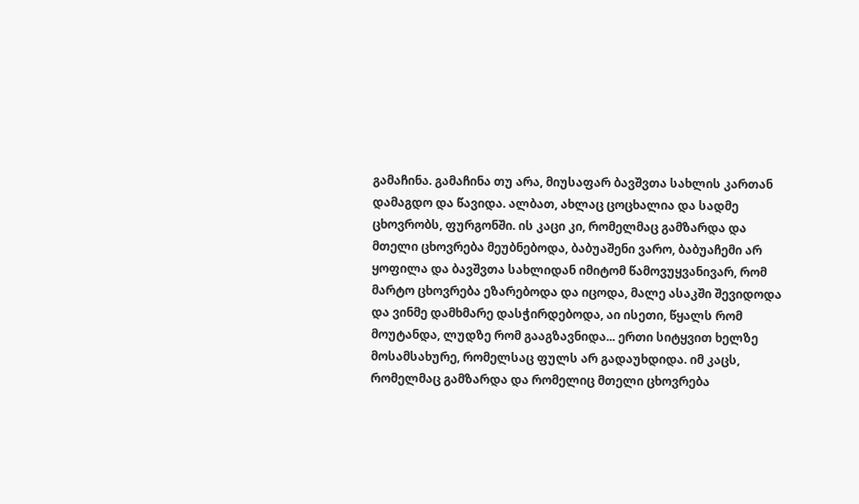გამაჩინა. გამაჩინა თუ არა, მიუსაფარ ბავშვთა სახლის კართან დამაგდო და წავიდა. ალბათ, ახლაც ცოცხალია და სადმე ცხოვრობს, ფურგონში. ის კაცი კი, რომელმაც გამზარდა და მთელი ცხოვრება მეუბნებოდა, ბაბუაშენი ვარო, ბაბუაჩემი არ ყოფილა და ბავშვთა სახლიდან იმიტომ წამოვუყვანივარ, რომ მარტო ცხოვრება ეზარებოდა და იცოდა, მალე ასაკში შევიდოდა და ვინმე დამხმარე დასჭირდებოდა, აი ისეთი, წყალს რომ მოუტანდა, ლუდზე რომ გააგზავნიდა... ერთი სიტყვით ხელზე მოსამსახურე, რომელსაც ფულს არ გადაუხდიდა. იმ კაცს, რომელმაც გამზარდა და რომელიც მთელი ცხოვრება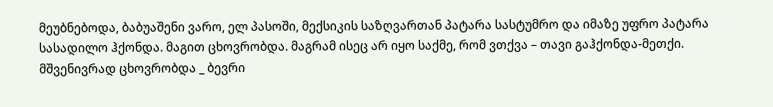მეუბნებოდა, ბაბუაშენი ვარო, ელ პასოში, მექსიკის საზღვართან პატარა სასტუმრო და იმაზე უფრო პატარა სასადილო ჰქონდა. მაგით ცხოვრობდა. მაგრამ ისეც არ იყო საქმე, რომ ვთქვა – თავი გაჰქონდა-მეთქი. მშვენივრად ცხოვრობდა _ ბევრი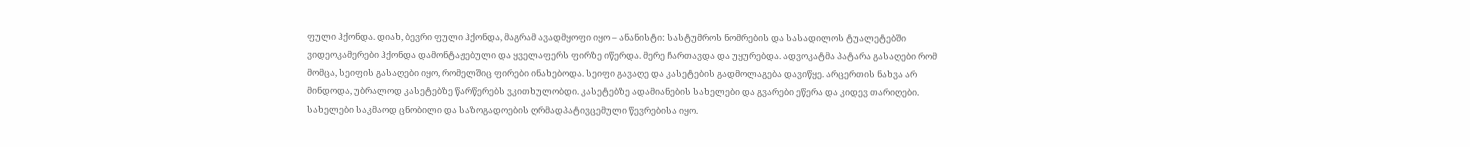ფული ჰქონდა. დიახ, ბევრი ფული ჰქონდა, მაგრამ ავადმყოფი იყო – ანანისტი: სასტუმროს ნომრების და სასადილოს ტუალეტებში ვიდეოკამერები ჰქონდა დამონტაჟებული და ყველაფერს ფირზე იწერდა. მერე ჩართავდა და უყურებდა. ადვოკატმა პატარა გასაღები რომ მომცა, სეიფის გასაღები იყო, რომელშიც ფირები ინახებოდა. სეიფი გავაღე და კასეტების გადმოლაგება დავიწყე. არცერთის ნახვა არ მინდოდა, უბრალოდ კასეტებზე წარწერებს ვკითხულობდი. კასეტებზე ადამიანების სახელები და გვარები ეწერა და კიდევ თარიღები. სახელები საკმაოდ ცნობილი და საზოგადოების ღრმადპატივცემული წევრებისა იყო.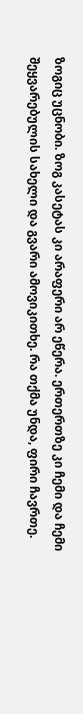ზოგიც უცნობი. ზოგ კასეტას კი არაფერი არ ეწერა. ერთერთზე კი ჩემი და ჩემი შეყვარებულის სახელი და გვარი ამოვიკითხე. რა თქმა უნდა, ფირი ჩავრთე.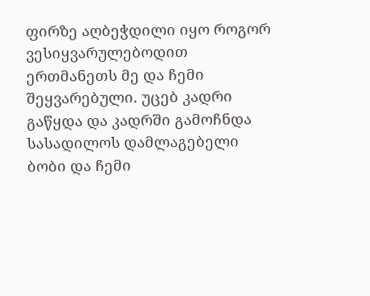ფირზე აღბეჭდილი იყო როგორ ვესიყვარულებოდით ერთმანეთს მე და ჩემი შეყვარებული. უცებ კადრი გაწყდა და კადრში გამოჩნდა სასადილოს დამლაგებელი ბობი და ჩემი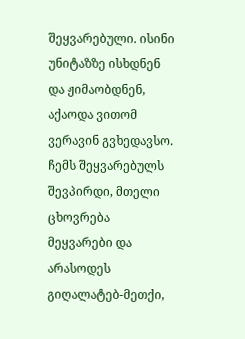შეყვარებული. ისინი უნიტაზზე ისხდნენ და ჟიმაობდნენ, აქაოდა ვითომ ვერავინ გვხედავსო. ჩემს შეყვარებულს შევპირდი, მთელი ცხოვრება მეყვარები და არასოდეს გიღალატებ-მეთქი,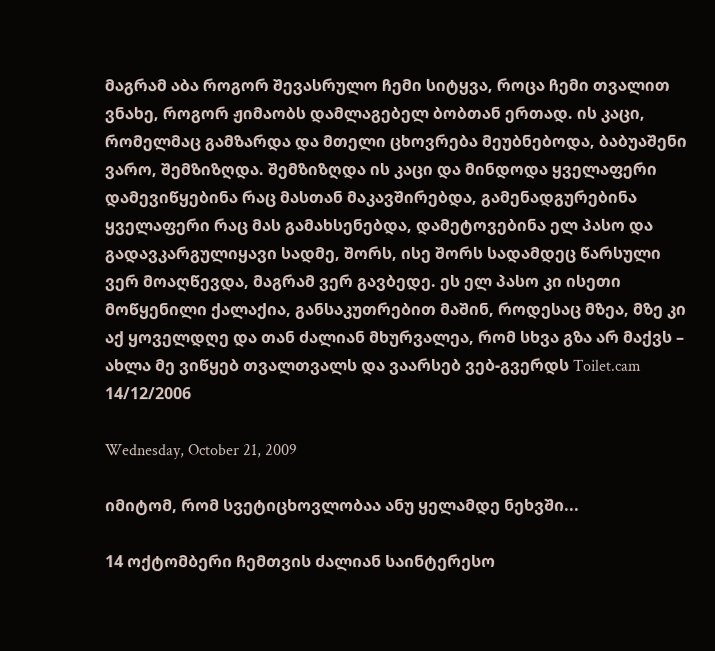მაგრამ აბა როგორ შევასრულო ჩემი სიტყვა, როცა ჩემი თვალით ვნახე, როგორ ჟიმაობს დამლაგებელ ბობთან ერთად. ის კაცი, რომელმაც გამზარდა და მთელი ცხოვრება მეუბნებოდა, ბაბუაშენი ვარო, შემზიზღდა. შემზიზღდა ის კაცი და მინდოდა ყველაფერი დამევიწყებინა რაც მასთან მაკავშირებდა, გამენადგურებინა ყველაფერი რაც მას გამახსენებდა, დამეტოვებინა ელ პასო და გადავკარგულიყავი სადმე, შორს, ისე შორს სადამდეც წარსული ვერ მოაღწევდა, მაგრამ ვერ გავბედე. ეს ელ პასო კი ისეთი მოწყენილი ქალაქია, განსაკუთრებით მაშინ, როდესაც მზეა, მზე კი აქ ყოველდღე და თან ძალიან მხურვალეა, რომ სხვა გზა არ მაქვს – ახლა მე ვიწყებ თვალთვალს და ვაარსებ ვებ-გვერდს Toilet.cam 14/12/2006

Wednesday, October 21, 2009

იმიტომ, რომ სვეტიცხოვლობაა ანუ ყელამდე ნეხვში...

14 ოქტომბერი ჩემთვის ძალიან საინტერესო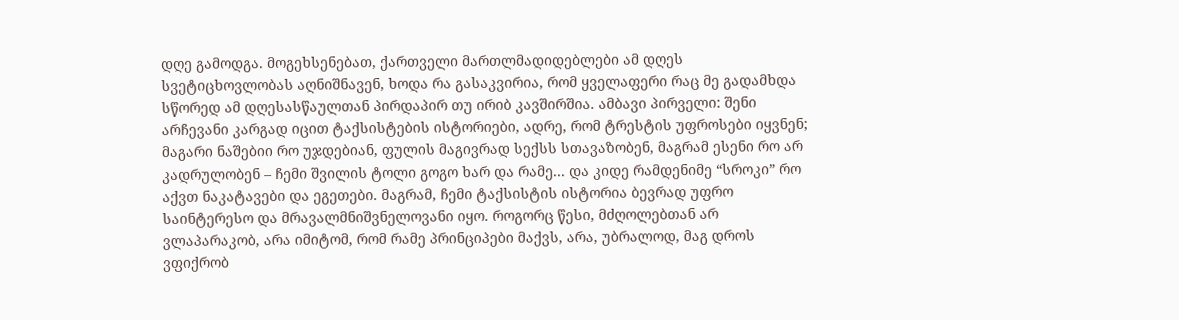დღე გამოდგა. მოგეხსენებათ, ქართველი მართლმადიდებლები ამ დღეს სვეტიცხოვლობას აღნიშნავენ, ხოდა რა გასაკვირია, რომ ყველაფერი რაც მე გადამხდა სწორედ ამ დღესასწაულთან პირდაპირ თუ ირიბ კავშირშია. ამბავი პირველი: შენი არჩევანი კარგად იცით ტაქსისტების ისტორიები, ადრე, რომ ტრესტის უფროსები იყვნენ; მაგარი ნაშებიი რო უჯდებიან, ფულის მაგივრად სექსს სთავაზობენ, მაგრამ ესენი რო არ კადრულობენ – ჩემი შვილის ტოლი გოგო ხარ და რამე... და კიდე რამდენიმე “სროკი” რო აქვთ ნაკატავები და ეგეთები. მაგრამ, ჩემი ტაქსისტის ისტორია ბევრად უფრო საინტერესო და მრავალმნიშვნელოვანი იყო. როგორც წესი, მძღოლებთან არ ვლაპარაკობ, არა იმიტომ, რომ რამე პრინციპები მაქვს, არა, უბრალოდ, მაგ დროს ვფიქრობ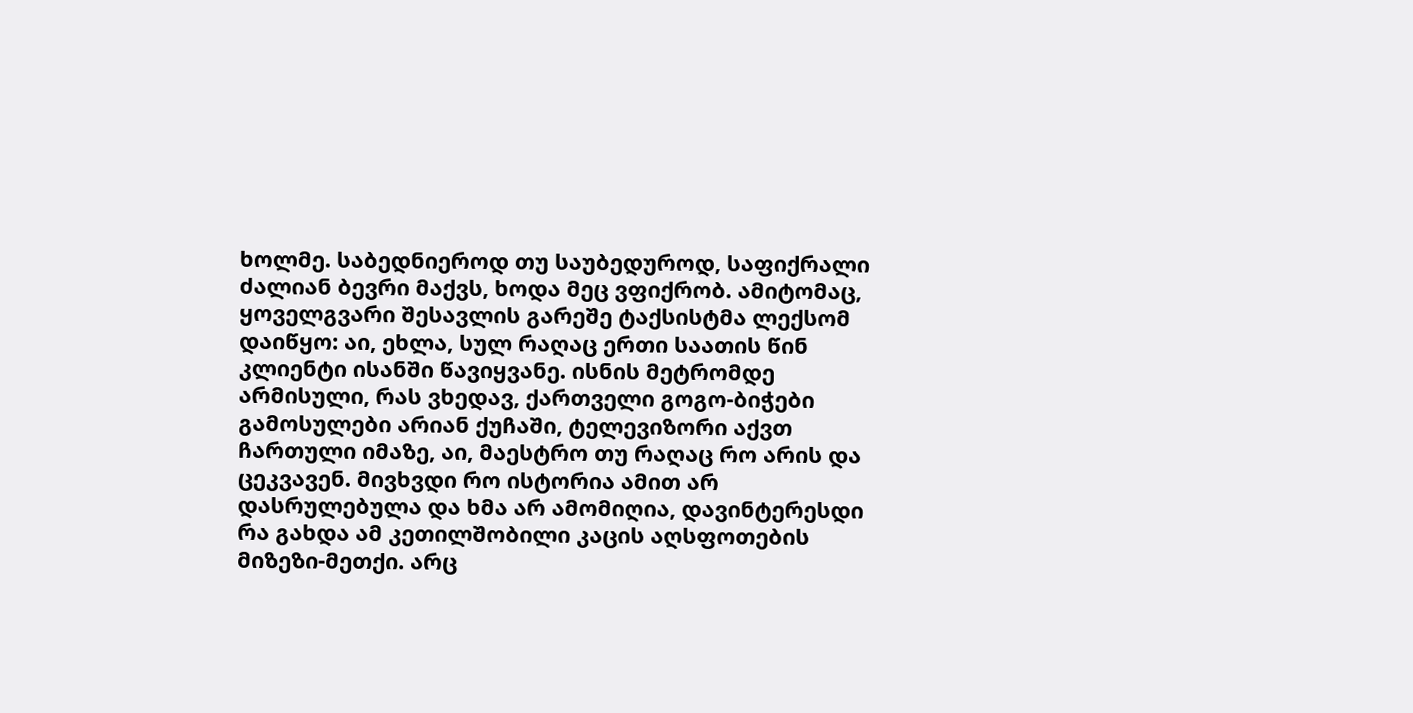ხოლმე. საბედნიეროდ თუ საუბედუროდ, საფიქრალი ძალიან ბევრი მაქვს, ხოდა მეც ვფიქრობ. ამიტომაც, ყოველგვარი შესავლის გარეშე ტაქსისტმა ლექსომ დაიწყო: აი, ეხლა, სულ რაღაც ერთი საათის წინ კლიენტი ისანში წავიყვანე. ისნის მეტრომდე არმისული, რას ვხედავ, ქართველი გოგო-ბიჭები გამოსულები არიან ქუჩაში, ტელევიზორი აქვთ ჩართული იმაზე, აი, მაესტრო თუ რაღაც რო არის და ცეკვავენ. მივხვდი რო ისტორია ამით არ დასრულებულა და ხმა არ ამომიღია, დავინტერესდი რა გახდა ამ კეთილშობილი კაცის აღსფოთების მიზეზი-მეთქი. არც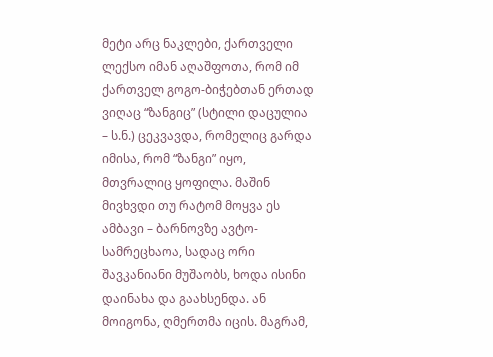მეტი არც ნაკლები, ქართველი ლექსო იმან აღაშფოთა, რომ იმ ქართველ გოგო-ბიჭებთან ერთად ვიღაც “ზანგიც” (სტილი დაცულია – ს.ნ.) ცეკვავდა, რომელიც გარდა იმისა, რომ “ზანგი” იყო, მთვრალიც ყოფილა. მაშინ მივხვდი თუ რატომ მოყვა ეს ამბავი – ბარნოვზე ავტო-სამრეცხაოა, სადაც ორი შავკანიანი მუშაობს, ხოდა ისინი დაინახა და გაახსენდა. ან მოიგონა, ღმერთმა იცის. მაგრამ,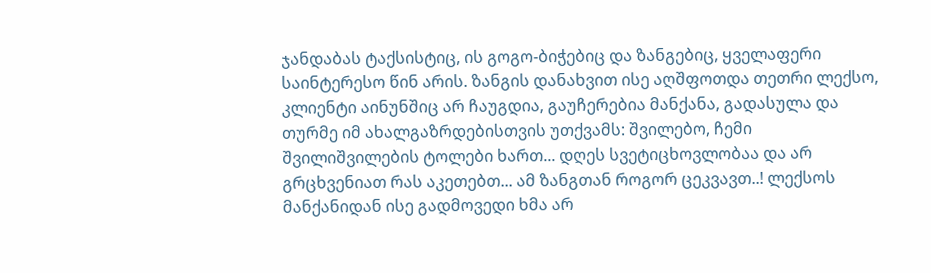ჯანდაბას ტაქსისტიც, ის გოგო-ბიჭებიც და ზანგებიც, ყველაფერი საინტერესო წინ არის. ზანგის დანახვით ისე აღშფოთდა თეთრი ლექსო, კლიენტი აინუნშიც არ ჩაუგდია, გაუჩერებია მანქანა, გადასულა და თურმე იმ ახალგაზრდებისთვის უთქვამს: შვილებო, ჩემი შვილიშვილების ტოლები ხართ... დღეს სვეტიცხოვლობაა და არ გრცხვენიათ რას აკეთებთ... ამ ზანგთან როგორ ცეკვავთ..! ლექსოს მანქანიდან ისე გადმოვედი ხმა არ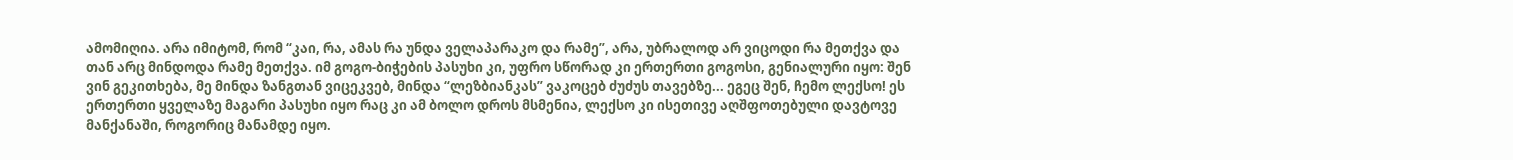ამომიღია. არა იმიტომ, რომ “კაი, რა, ამას რა უნდა ველაპარაკო და რამე”, არა, უბრალოდ არ ვიცოდი რა მეთქვა და თან არც მინდოდა რამე მეთქვა. იმ გოგო-ბიჭების პასუხი კი, უფრო სწორად კი ერთერთი გოგოსი, გენიალური იყო: შენ ვინ გეკითხება, მე მინდა ზანგთან ვიცეკვებ, მინდა “ლეზბიანკას” ვაკოცებ ძუძუს თავებზე... ეგეც შენ, ჩემო ლექსო! ეს ერთერთი ყველაზე მაგარი პასუხი იყო რაც კი ამ ბოლო დროს მსმენია, ლექსო კი ისეთივე აღშფოთებული დავტოვე მანქანაში, როგორიც მანამდე იყო.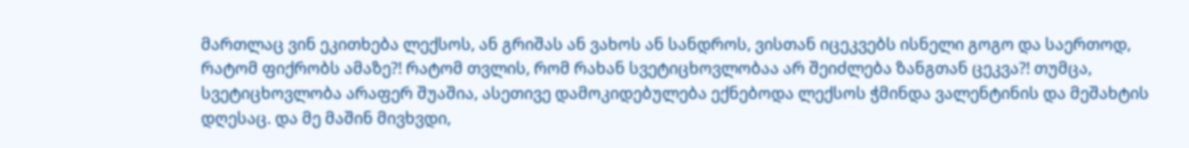მართლაც ვინ ეკითხება ლექსოს, ან გრიშას ან ვახოს ან სანდროს, ვისთან იცეკვებს ისნელი გოგო და საერთოდ, რატომ ფიქრობს ამაზე?! რატომ თვლის, რომ რახან სვეტიცხოვლობაა არ შეიძლება ზანგთან ცეკვა?! თუმცა, სვეტიცხოვლობა არაფერ შუაშია, ასეთივე დამოკიდებულება ექნებოდა ლექსოს ჭმინდა ვალენტინის და მეშახტის დღესაც. და მე მაშინ მივხვდი,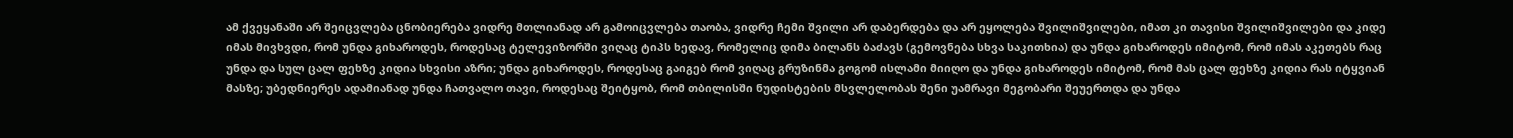ამ ქვეყანაში არ შეიცვლება ცნობიერება ვიდრე მთლიანად არ გამოიცვლება თაობა, ვიდრე ჩემი შვილი არ დაბერდება და არ ეყოლება შვილიშვილები, იმათ კი თავისი შვილიშვილები და კიდე იმას მივხვდი, რომ უნდა გიხაროდეს, როდესაც ტელევიზორში ვიღაც ტიპს ხედავ, რომელიც დიმა ბილანს ბაძავს (გემოვნება სხვა საკითხია) და უნდა გიხაროდეს იმიტომ, რომ იმას აკეთებს რაც უნდა და სულ ცალ ფეხზე კიდია სხვისი აზრი; უნდა გიხაროდეს, როდესაც გაიგებ რომ ვიღაც გრუზინმა გოგომ ისლამი მიიღო და უნდა გიხაროდეს იმიტომ, რომ მას ცალ ფეხზე კიდია რას იტყვიან მასზე; უბედნიერეს ადამიანად უნდა ჩათვალო თავი, როდესაც შეიტყობ, რომ თბილისში ნუდისტების მსვლელობას შენი უამრავი მეგობარი შეუერთდა და უნდა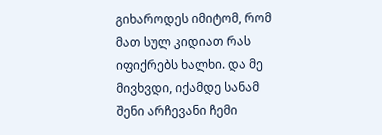გიხაროდეს იმიტომ, რომ მათ სულ კიდიათ რას იფიქრებს ხალხი. და მე მივხვდი, იქამდე სანამ შენი არჩევანი ჩემი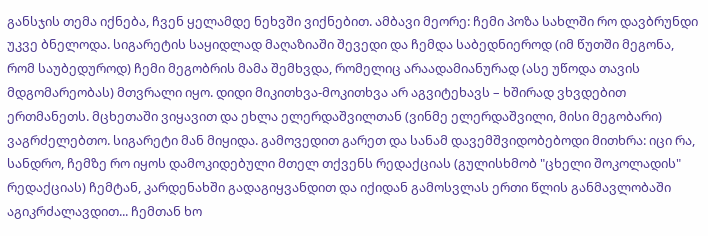განსჯის თემა იქნება, ჩვენ ყელამდე ნეხვში ვიქნებით. ამბავი მეორე: ჩემი პოზა სახლში რო დავბრუნდი უკვე ბნელოდა. სიგარეტის საყიდლად მაღაზიაში შევედი და ჩემდა საბედნიეროდ (იმ წუთში მეგონა, რომ საუბედუროდ) ჩემი მეგობრის მამა შემხვდა, რომელიც არაადამიანურად (ასე უწოდა თავის მდგომარეობას) მთვრალი იყო. დიდი მიკითხვა-მოკითხვა არ აგვიტეხავს – ხშირად ვხვდებით ერთმანეთს. მცხეთაში ვიყავით და ეხლა ელერდაშვილთან (ვინმე ელერდაშვილი, მისი მეგობარი) ვაგრძელებთო. სიგარეტი მან მიყიდა. გამოვედით გარეთ და სანამ დავემშვიდობებოდი მითხრა: იცი რა, სანდრო, ჩემზე რო იყოს დამოკიდებული მთელ თქვენს რედაქციას (გულისხმობ "ცხელი შოკოლადის" რედაქციას) ჩემტან, კარდენახში გადაგიყვანდით და იქიდან გამოსვლას ერთი წლის განმავლობაში აგიკრძალავდით... ჩემთან ხო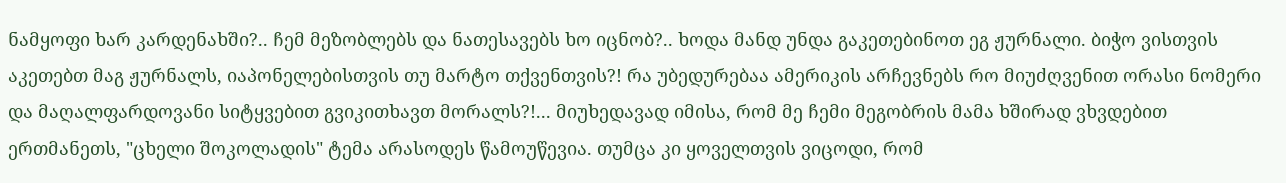ნამყოფი ხარ კარდენახში?.. ჩემ მეზობლებს და ნათესავებს ხო იცნობ?.. ხოდა მანდ უნდა გაკეთებინოთ ეგ ჟურნალი. ბიჭო ვისთვის აკეთებთ მაგ ჟურნალს, იაპონელებისთვის თუ მარტო თქვენთვის?! რა უბედურებაა ამერიკის არჩევნებს რო მიუძღვენით ორასი ნომერი და მაღალფარდოვანი სიტყვებით გვიკითხავთ მორალს?!... მიუხედავად იმისა, რომ მე ჩემი მეგობრის მამა ხშირად ვხვდებით ერთმანეთს, "ცხელი შოკოლადის" ტემა არასოდეს წამოუწევია. თუმცა კი ყოველთვის ვიცოდი, რომ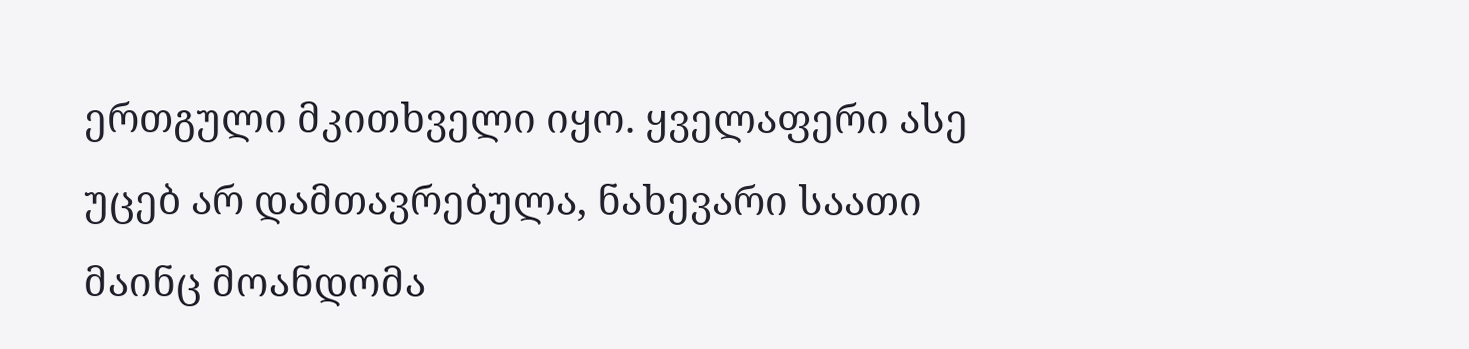ერთგული მკითხველი იყო. ყველაფერი ასე უცებ არ დამთავრებულა, ნახევარი საათი მაინც მოანდომა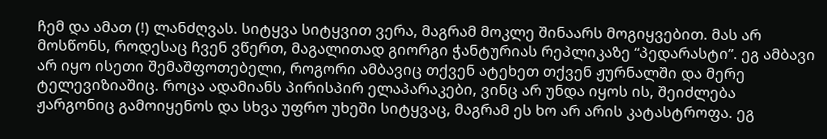ჩემ და ამათ (!) ლანძღვას. სიტყვა სიტყვით ვერა, მაგრამ მოკლე შინაარს მოგიყვებით. მას არ მოსწონს, როდესაც ჩვენ ვწერთ, მაგალითად გიორგი ჭანტურიას რეპლიკაზე “პედარასტი”. ეგ ამბავი არ იყო ისეთი შემაშფოთებელი, როგორი ამბავიც თქვენ ატეხეთ თქვენ ჟურნალში და მერე ტელევიზიაშიც. როცა ადამიანს პირისპირ ელაპარაკები, ვინც არ უნდა იყოს ის, შეიძლება ჟარგონიც გამოიყენოს და სხვა უფრო უხეში სიტყვაც, მაგრამ ეს ხო არ არის კატასტროფა. ეგ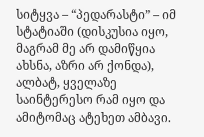სიტყვა – “პედარასტი” – იმ სტატიაში (დისკუსია იყო, მაგრამ მე არ დამიწყია ახსნა, აზრი არ ქონდა), ალბატ, ყველაზე საინტერესო რამ იყო და ამიტომაც ატეხეთ ამბავი.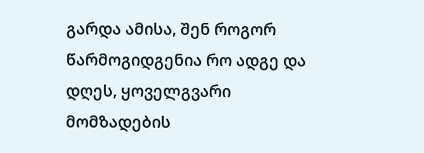გარდა ამისა, შენ როგორ წარმოგიდგენია რო ადგე და დღეს, ყოველგვარი მომზადების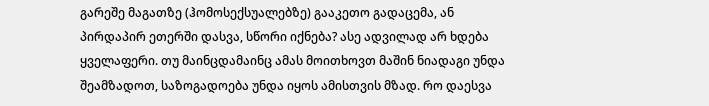გარეშე მაგათზე (ჰომოსექსუალებზე) გააკეთო გადაცემა, ან პირდაპირ ეთერში დასვა, სწორი იქნება? ასე ადვილად არ ხდება ყველაფერი. თუ მაინცდამაინც ამას მოითხოვთ მაშინ ნიადაგი უნდა შეამზადოთ, საზოგადოება უნდა იყოს ამისთვის მზად. რო დაესვა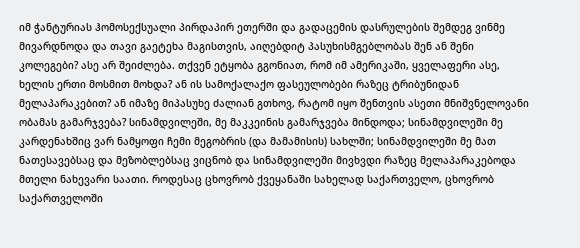იმ ჭანტურიას ჰომოსექსუალი პირდაპირ ეთერში და გადაცემის დასრულების შემდეგ ვინმე მივარდნოდა და თავი გაეტეხა მაგისთვის, აიღებდიტ პასუხისმგებლობას შენ ან შენი კოლეგები? ასე არ შეიძლება. თქვენ ეტყობა გგონიათ, რომ იმ ამერიკაში, ყველაფერი ასე, ხელის ერთი მოსმით მოხდა? ან ის სამოქალაქო ფასეულობები რაზეც ტრიბუნიდან მელაპარაკებით? ან იმაზე მიპასუხე ძალიან გთხოვ, რატომ იყო შენთვის ასეთი მნიშვნელოვანი ობამას გამარჯვება? სინამდვილეში, მე მაკკეინის გამარჯვება მინდოდა; სინამდვილეში მე კარდენახშიც ვარ ნამყოფი ჩემი მეგობრის (და მამამისის) სახლში; სინამდვილეში მე მათ ნათესავებსაც და მეზობლებსაც ვიცნობ და სინამდვილეში მივხვდი რაზეც მელაპარაკებოდა მთელი ნახევარი საათი. როდესაც ცხოვრობ ქვეყანაში სახელად საქართველო, ცხოვრობ საქართველოში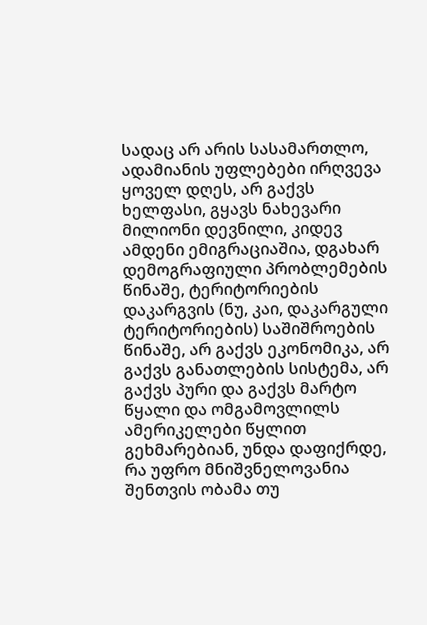სადაც არ არის სასამართლო, ადამიანის უფლებები ირღვევა ყოველ დღეს, არ გაქვს ხელფასი, გყავს ნახევარი მილიონი დევნილი, კიდევ ამდენი ემიგრაციაშია, დგახარ დემოგრაფიული პრობლემების წინაშე, ტერიტორიების დაკარგვის (ნუ, კაი, დაკარგული ტერიტორიების) საშიშროების წინაშე, არ გაქვს ეკონომიკა, არ გაქვს განათლების სისტემა, არ გაქვს პური და გაქვს მარტო წყალი და ომგამოვლილს ამერიკელები წყლით გეხმარებიან, უნდა დაფიქრდე, რა უფრო მნიშვნელოვანია შენთვის ობამა თუ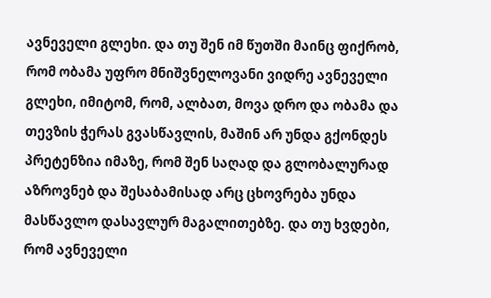ავნეველი გლეხი. და თუ შენ იმ წუთში მაინც ფიქრობ, რომ ობამა უფრო მნიშვნელოვანი ვიდრე ავნეველი გლეხი, იმიტომ, რომ, ალბათ, მოვა დრო და ობამა და თევზის ჭერას გვასწავლის, მაშინ არ უნდა გქონდეს პრეტენზია იმაზე, რომ შენ საღად და გლობალურად აზროვნებ და შესაბამისად არც ცხოვრება უნდა მასწავლო დასავლურ მაგალითებზე. და თუ ხვდები, რომ ავნეველი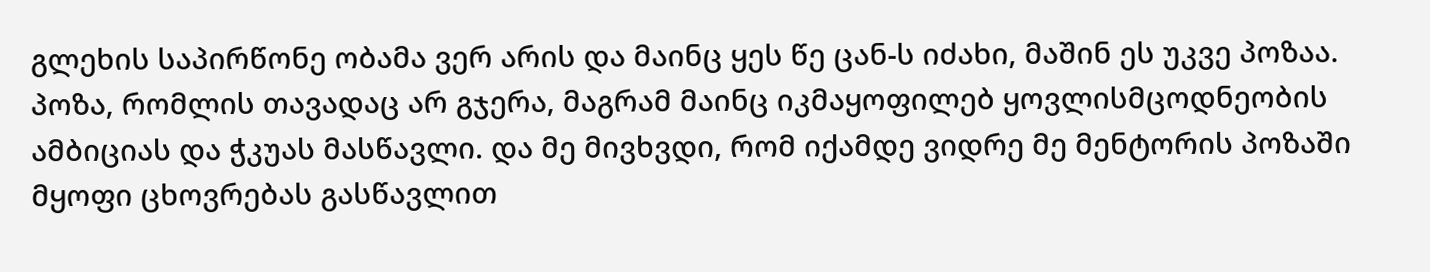გლეხის საპირწონე ობამა ვერ არის და მაინც ყეს წე ცან-ს იძახი, მაშინ ეს უკვე პოზაა. პოზა, რომლის თავადაც არ გჯერა, მაგრამ მაინც იკმაყოფილებ ყოვლისმცოდნეობის ამბიციას და ჭკუას მასწავლი. და მე მივხვდი, რომ იქამდე ვიდრე მე მენტორის პოზაში მყოფი ცხოვრებას გასწავლით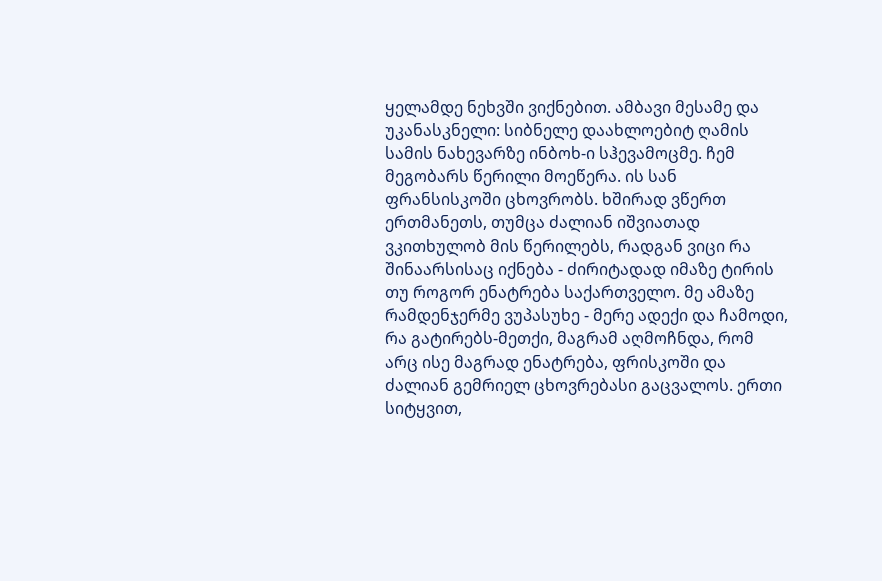ყელამდე ნეხვში ვიქნებით. ამბავი მესამე და უკანასკნელი: სიბნელე დაახლოებიტ ღამის სამის ნახევარზე ინბოხ-ი სჰევამოცმე. ჩემ მეგობარს წერილი მოეწერა. ის სან ფრანსისკოში ცხოვრობს. ხშირად ვწერთ ერთმანეთს, თუმცა ძალიან იშვიათად ვკითხულობ მის წერილებს, რადგან ვიცი რა შინაარსისაც იქნება - ძირიტადად იმაზე ტირის თუ როგორ ენატრება საქართველო. მე ამაზე რამდენჯერმე ვუპასუხე - მერე ადექი და ჩამოდი, რა გატირებს-მეთქი, მაგრამ აღმოჩნდა, რომ არც ისე მაგრად ენატრება, ფრისკოში და ძალიან გემრიელ ცხოვრებასი გაცვალოს. ერთი სიტყვით,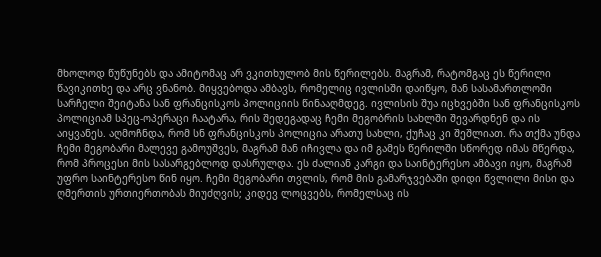მხოლოდ წუწუნებს და ამიტომაც არ ვკითხულობ მის წერილებს. მაგრამ, რატომგაც ეს წერილი წავიკითხე და არც ვნანობ. მიყვებოდა ამბავს, რომელიც ივლისში დაიწყო, მან სასამართლოში სარჩელი შეიტანა სან ფრანცისკოს პოლიციის წინააღმდეგ. ივლისის შუა იცხვებში სან ფრანცისკოს პოლიციამ სპეც-ოპერაცი ჩაატარა, რის შედეგადაც ჩემი მეგობრის სახლში შევარდნენ და ის აიყვანეს. აღმოჩნდა, რომ სნ ფრანცისკოს პოლიცია არათუ სახლი, ქუჩაც კი შეშლიათ. რა თქმა უნდა ჩემი მეგობარი მალევე გამოუშვეს, მაგრამ მან იჩივლა და იმ გამეს წერილში სწორედ იმას მწერდა, რომ პროცესი მის სასარგებლოდ დასრულდა. ეს ძალიან კარგი და საინტერესო ამბავი იყო, მაგრამ უფრო საინტერესო წინ იყო. ჩემი მეგობარი თვლის, რომ მის გამარჯვებაში დიდი წვლილი მისი და ღმერთის ურთიერთობას მიუძღვის; კიდევ ლოცვებს, რომელსაც ის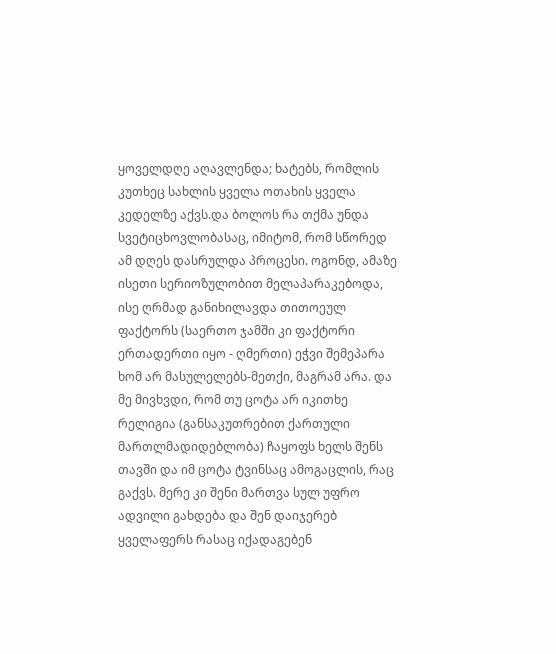ყოველდღე აღავლენდა; ხატებს, რომლის კუთხეც სახლის ყველა ოთახის ყველა კედელზე აქვს.და ბოლოს რა თქმა უნდა სვეტიცხოვლობასაც, იმიტომ, რომ სწორედ ამ დღეს დასრულდა პროცესი. ოგონდ, ამაზე ისეთი სერიოზულობით მელაპარაკებოდა, ისე ღრმად განიხილავდა თითოეულ ფაქტორს (საერთო ჯამში კი ფაქტორი ერთადერთი იყო - ღმერთი) ეჭვი შემეპარა ხომ არ მასულელებს-მეთქი, მაგრამ არა. და მე მივხვდი, რომ თუ ცოტა არ იკითხე რელიგია (განსაკუთრებით ქართული მართლმადიდებლობა) ჩაყოფს ხელს შენს თავში და იმ ცოტა ტვინსაც ამოგაცლის, რაც გაქვს. მერე კი შენი მართვა სულ უფრო ადვილი გახდება და შენ დაიჯერებ ყველაფერს რასაც იქადაგებენ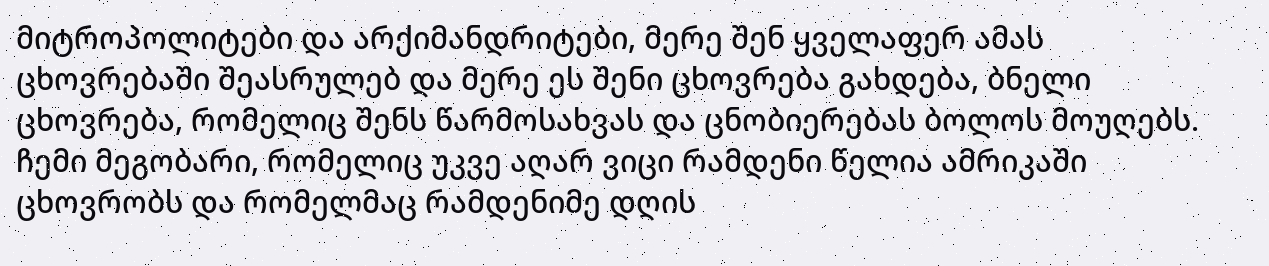მიტროპოლიტები და არქიმანდრიტები, მერე შენ ყველაფერ ამას ცხოვრებაში შეასრულებ და მერე ეს შენი ცხოვრება გახდება, ბნელი ცხოვრება, რომელიც შენს წარმოსახვას და ცნობიერებას ბოლოს მოუღებს. ჩემი მეგობარი, რომელიც უკვე აღარ ვიცი რამდენი წელია ამრიკაში ცხოვრობს და რომელმაც რამდენიმე დღის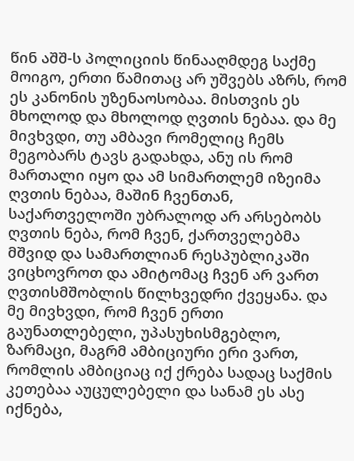წინ აშშ-ს პოლიციის წინააღმდეგ საქმე მოიგო, ერთი წამითაც არ უშვებს აზრს, რომ ეს კანონის უზენაოსობაა. მისთვის ეს მხოლოდ და მხოლოდ ღვთის ნებაა. და მე მივხვდი, თუ ამბავი რომელიც ჩემს მეგობარს ტავს გადახდა, ანუ ის რომ მართალი იყო და ამ სიმართლემ იზეიმა ღვთის ნებაა, მაშინ ჩვენთან, საქართველოში უბრალოდ არ არსებობს ღვთის ნება, რომ ჩვენ, ქართველებმა მშვიდ და სამართლიან რესპუბლიკაში ვიცხოვროთ და ამიტომაც ჩვენ არ ვართ ღვთისმშობლის წილხვედრი ქვეყანა. და მე მივხვდი, რომ ჩვენ ერთი გაუნათლებელი, უპასუხისმგებლო, ზარმაცი, მაგრმ ამბიციური ერი ვართ, რომლის ამბიციაც იქ ქრება სადაც საქმის კეთებაა აუცულებელი და სანამ ეს ასე იქნება,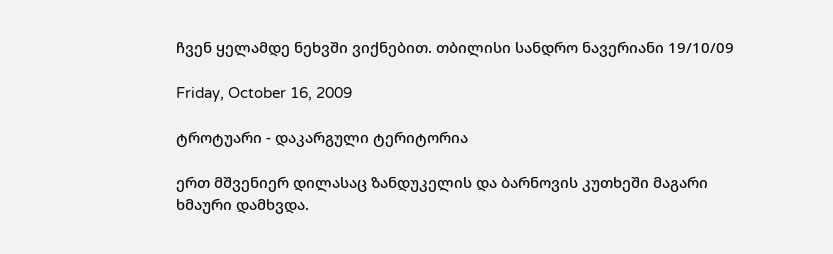ჩვენ ყელამდე ნეხვში ვიქნებით. თბილისი სანდრო ნავერიანი 19/10/09

Friday, October 16, 2009

ტროტუარი - დაკარგული ტერიტორია

ერთ მშვენიერ დილასაც ზანდუკელის და ბარნოვის კუთხეში მაგარი ხმაური დამხვდა.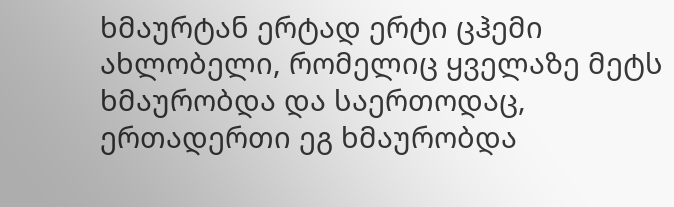ხმაურტან ერტად ერტი ცჰემი ახლობელი, რომელიც ყველაზე მეტს ხმაურობდა და საერთოდაც, ერთადერთი ეგ ხმაურობდა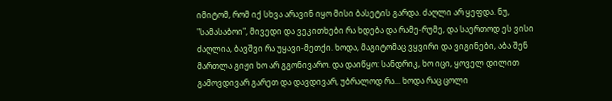იმიტომ, რომ იქ სხვა არავინ იყო მისი ბასეტის გარდა. ძაღლი არ ყეფდა. ნუ, "სამასაბოი", მივედი და ვეკითხები რა ხდება და რამე-რუმე, და საერთოდ ეს ვისი ძაღლია, ბავშვი რა უყავი-მეთქი. ხოდა, მაგიტომაც ვყვირი და ვიგინები, აბა შენ მართლა გიჟი ხო არ გგონივარო. და დაიწყო: სანდრიკ, ხო იცი, ყოველ დილით გამოვდივარ გარეთ და დავდივარ, უბრალოდ რა... ხოდა რაც ცოლი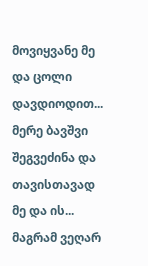მოვიყვანე მე და ცოლი დავდიოდით... მერე ბავშვი შეგვეძინა და თავისთავად მე და ის... მაგრამ ვეღარ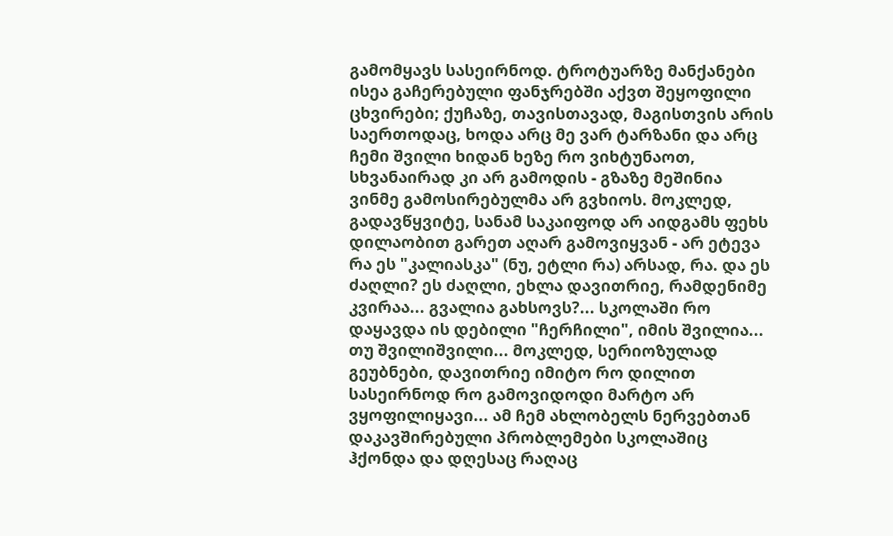გამომყავს სასეირნოდ. ტროტუარზე მანქანები ისეა გაჩერებული ფანჯრებში აქვთ შეყოფილი ცხვირები; ქუჩაზე, თავისთავად, მაგისთვის არის საერთოდაც, ხოდა არც მე ვარ ტარზანი და არც ჩემი შვილი ხიდან ხეზე რო ვიხტუნაოთ, სხვანაირად კი არ გამოდის - გზაზე მეშინია ვინმე გამოსირებულმა არ გვხიოს. მოკლედ, გადავწყვიტე, სანამ საკაიფოდ არ აიდგამს ფეხს დილაობით გარეთ აღარ გამოვიყვან - არ ეტევა რა ეს "კალიასკა" (ნუ, ეტლი რა) არსად, რა. და ეს ძაღლი? ეს ძაღლი, ეხლა დავითრიე, რამდენიმე კვირაა... გვალია გახსოვს?... სკოლაში რო დაყავდა ის დებილი "ჩერჩილი", იმის შვილია... თუ შვილიშვილი... მოკლედ, სერიოზულად გეუბნები, დავითრიე იმიტო რო დილით სასეირნოდ რო გამოვიდოდი მარტო არ ვყოფილიყავი... ამ ჩემ ახლობელს ნერვებთან დაკავშირებული პრობლემები სკოლაშიც ჰქონდა და დღესაც რაღაც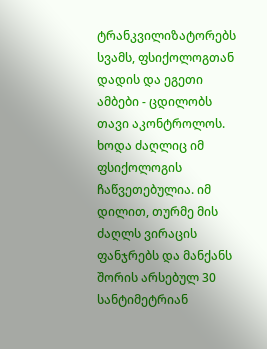ტრანკვილიზატორებს სვამს, ფსიქოლოგთან დადის და ეგეთი ამბები - ცდილობს თავი აკონტროლოს. ხოდა ძაღლიც იმ ფსიქოლოგის ჩაწვეთებულია. იმ დილით, თურმე მის ძაღლს ვირაცის ფანჯრებს და მანქანს შორის არსებულ 30 სანტიმეტრიან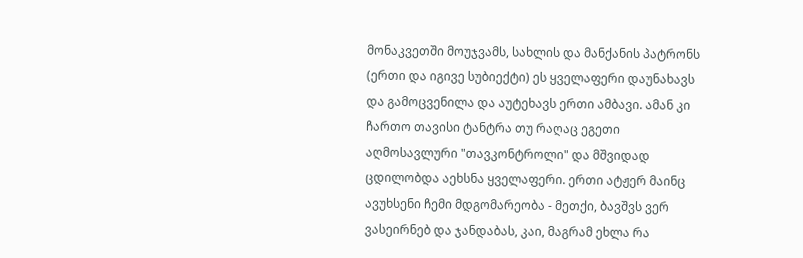მონაკვეთში მოუჯვამს, სახლის და მანქანის პატრონს (ერთი და იგივე სუბიექტი) ეს ყველაფერი დაუნახავს და გამოცვენილა და აუტეხავს ერთი ამბავი. ამან კი ჩართო თავისი ტანტრა თუ რაღაც ეგეთი აღმოსავლური "თავკონტროლი" და მშვიდად ცდილობდა აეხსნა ყველაფერი. ერთი ატჟერ მაინც ავუხსენი ჩემი მდგომარეობა - მეთქი, ბავშვს ვერ ვასეირნებ და ჯანდაბას, კაი, მაგრამ ეხლა რა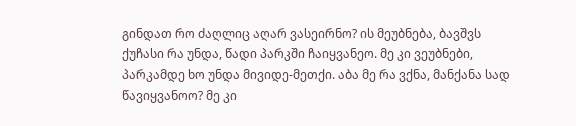გინდათ რო ძაღლიც აღარ ვასეირნო? ის მეუბნება, ბავშვს ქუჩასი რა უნდა, წადი პარკში ჩაიყვანეო. მე კი ვეუბნები, პარკამდე ხო უნდა მივიდე-მეთქი. აბა მე რა ვქნა, მანქანა სად წავიყვანოო? მე კი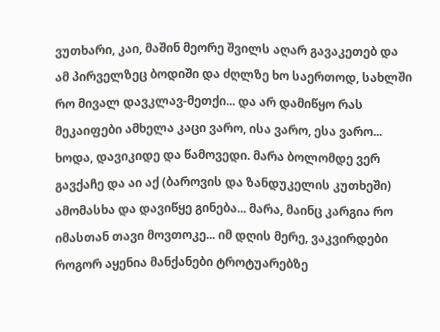ვუთხარი, კაი, მაშინ მეორე შვილს აღარ გავაკეთებ და ამ პირველზეც ბოდიში და ძღლზე ხო საერთოდ, სახლში რო მივალ დავკლავ-მეთქი... და არ დამიწყო რას მეკაიფები ამხელა კაცი ვარო, ისა ვარო, ესა ვარო... ხოდა, დავიკიდე და წამოვედი. მარა ბოლომდე ვერ გავქაჩე და აი აქ (ბაროვის და ზანდუკელის კუთხეში) ამომასხა და დავიწყე გინება... მარა, მაინც კარგია რო იმასთან თავი მოვთოკე... იმ დღის მერე, ვაკვირდები როგორ აყენია მანქანები ტროტუარებზე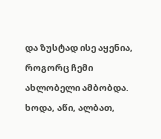და ზუსტად ისე აყენია, როგორც ჩემი ახლობელი ამბობდა. ხოდა, აწი, ალბათ,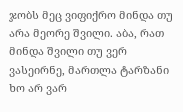ჯობს მეც ვიფიქრო მინდა თუ არა მეორე შვილი. აბა, რათ მინდა შვილი თუ ვერ ვასეირნე, მართლა ტარზანი ხო არ ვარ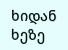ხიდან ხეზე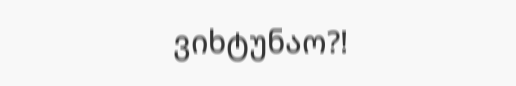ვიხტუნაო?!